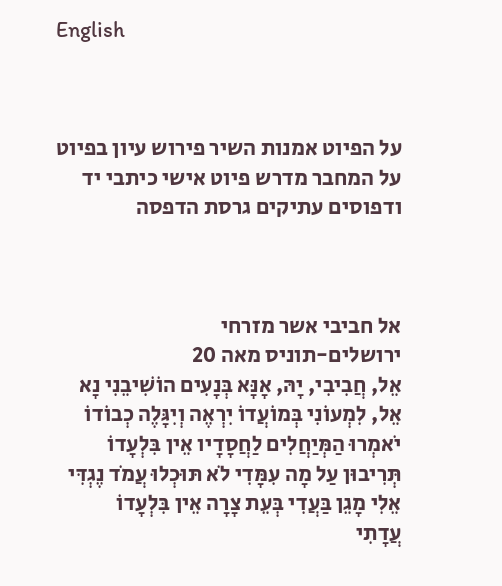English



על הפיוט אמנות השיר פירוש עיון בפיוט על המחבר מדרש פיוט אישי כיתבי יד ודפוסים עתיקים גרסת הדפסה



אל חביבי אשר מזרחי
ירושלים-תוניס מאה 20
אֵל, חֲבִיבִי, יָהּ, אָנָּא בְּנָעִים הוֹשִׁיבֵנִי נָא
אֵל, לִמְעוֹנִי בְּמוֹעֲדוֹ יִרְאֶה וְיִגָּלֶה כְבוֹדוֹ
יֹאמְרוּ הַמְּיַחֲלִים לַחֲסָדָיו אֵין בִּלְעָדוֹ
תְּרִיבוּן עַל מָה עִמָּדִי לֹא תּוּכְלוּ עֲמֹד נֶגְדִּי
אֵלִי מָגֵן בַּעֲדִי בְּעֵת צָרָה אֵין בִּלְעָדוֹ
עֲדָתִי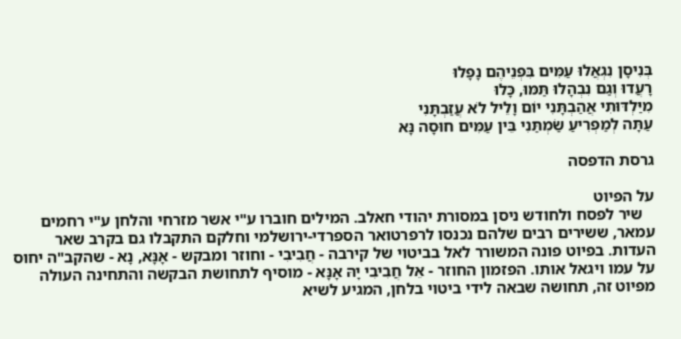בְּנִיסָן נִגְאֲלוּ עַמִּים בִּפְנֵיהֶם נָפָלוּ
רָעֲדוּ וְגַם נִבְהָלוּ תַּמּוּ, כָּלוּ
מִיַּלְדּוּתִי אֲהַבְתָּנִי יוֹם וָלֵיל לֹא עֲזַבְתָּנִי
עַתָּה לְמַפְרִיעַ שַׂמְתַּנִי בֵּין עַמִּים חוּסָה נָּא

גרסת הדפסה

על הפיוט
   שיר לפסח ולחודש ניסן במסורת יהודי חאלב. המילים חוברו ע"י אשר מזרחי והלחן ע"י רחמים עמאר, ששירים רבים שלהם נכנסו לרפרטואר הספרדי-ירושלמי וחלקם התקבלו גם בקרב שאר העדות. בפיוט פונה המשורר לאל בביטוי של קירבה - חֲבִיבִי - וחוזר ומבקש - אָנָּא, נָא - שהקב"ה יחוס על עמו ויגאל אותו. הפזמון החוזר - אֵל חֲבִיבִי יָהּ אָנָּא - מוסיף לתחושת הבקשה והתחינה העולה מפיוט זה, תחושה שבאה לידי ביטוי בלחן, המגיע לשיא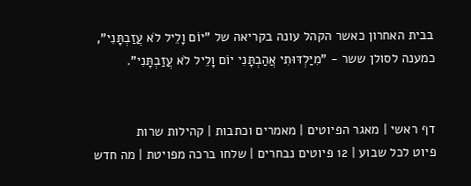בבית האחרון כאשר הקהל עונה בקריאה של "יוֹם וָלֵיל לֹא עֲזַבְתָּנִי", כמענה לסולן ששר - "מִיַּלְדּוּתִי אֲהַבְתָּנִי יוֹם וָלֵיל לֹא עֲזַבְתָּנִי".


דף ראשי | מאגר הפיוטים | מאמרים וכתבות | קהילות שרות
פיוט לכל שבוע | 12 פיוטים נבחרים | שלחו ברכה מפויטת | מה חדש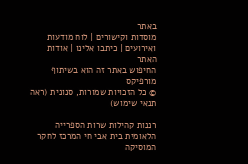באתר
מוסדות וקישורים | לוח מודעות ואירועים | כיתבו אלינו | אודות האתר
החיפוש באתר זה הוא בשיתוף מורפיקס
© כל הזכויות שמורות, סנונית (ראה תנאי שימוש)

רננות קהילות שרות הספרייה הלאומית בית אבי חי המרכז לחקר המוסיקה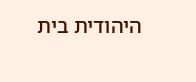היהודית בית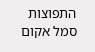התפוצות
סמל אקום